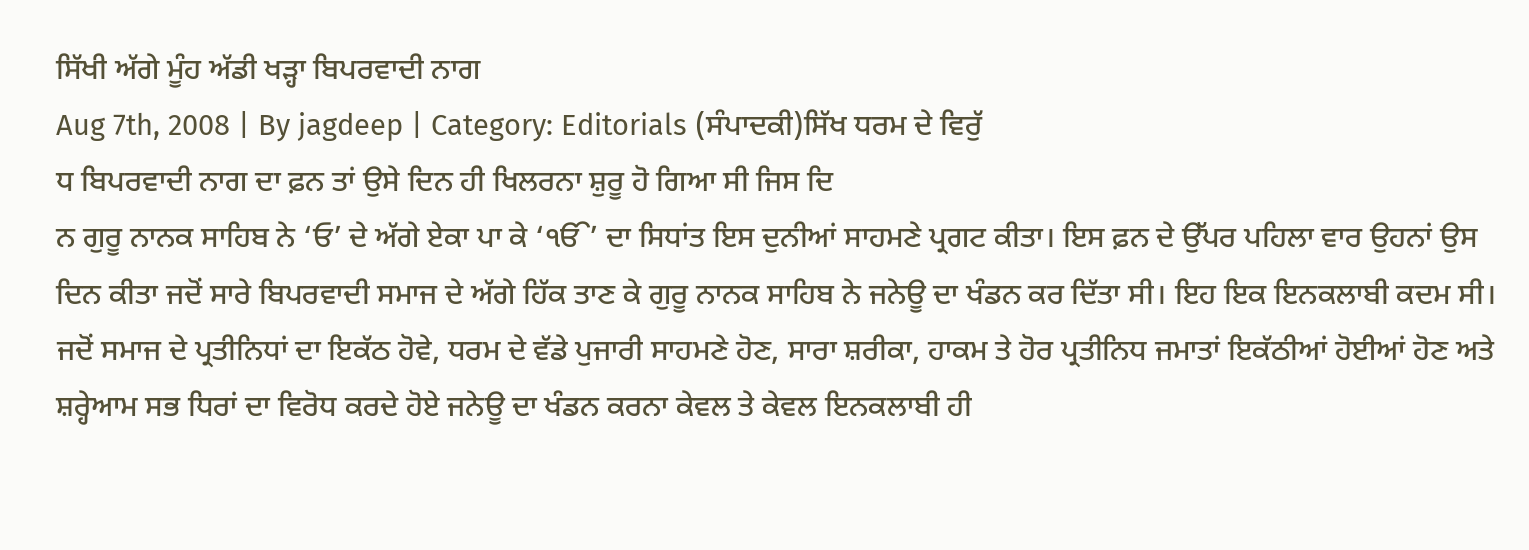ਸਿੱਖੀ ਅੱਗੇ ਮੂੰਹ ਅੱਡੀ ਖੜ੍ਹਾ ਬਿਪਰਵਾਦੀ ਨਾਗ
Aug 7th, 2008 | By jagdeep | Category: Editorials (ਸੰਪਾਦਕੀ)ਸਿੱਖ ਧਰਮ ਦੇ ਵਿਰੁੱ
ਧ ਬਿਪਰਵਾਦੀ ਨਾਗ ਦਾ ਫ਼ਨ ਤਾਂ ਉਸੇ ਦਿਨ ਹੀ ਖਿਲਰਨਾ ਸ਼ੁਰੂ ਹੋ ਗਿਆ ਸੀ ਜਿਸ ਦਿ
ਨ ਗੁਰੂ ਨਾਨਕ ਸਾਹਿਬ ਨੇ ‘ਓ’ ਦੇ ਅੱਗੇ ਏਕਾ ਪਾ ਕੇ ‘ੴ’ ਦਾ ਸਿਧਾਂਤ ਇਸ ਦੁਨੀਆਂ ਸਾਹਮਣੇ ਪ੍ਰਗਟ ਕੀਤਾ। ਇਸ ਫ਼ਨ ਦੇ ਉੱਪਰ ਪਹਿਲਾ ਵਾਰ ਉਹਨਾਂ ਉਸ ਦਿਨ ਕੀਤਾ ਜਦੋਂ ਸਾਰੇ ਬਿਪਰਵਾਦੀ ਸਮਾਜ ਦੇ ਅੱਗੇ ਹਿੱਕ ਤਾਣ ਕੇ ਗੁਰੂ ਨਾਨਕ ਸਾਹਿਬ ਨੇ ਜਨੇਊ ਦਾ ਖੰਡਨ ਕਰ ਦਿੱਤਾ ਸੀ। ਇਹ ਇਕ ਇਨਕਲਾਬੀ ਕਦਮ ਸੀ। ਜਦੋਂ ਸਮਾਜ ਦੇ ਪ੍ਰਤੀਨਿਧਾਂ ਦਾ ਇਕੱਠ ਹੋਵੇ, ਧਰਮ ਦੇ ਵੱਡੇ ਪੁਜਾਰੀ ਸਾਹਮਣੇ ਹੋਣ, ਸਾਰਾ ਸ਼ਰੀਕਾ, ਹਾਕਮ ਤੇ ਹੋਰ ਪ੍ਰਤੀਨਿਧ ਜਮਾਤਾਂ ਇਕੱਠੀਆਂ ਹੋਈਆਂ ਹੋਣ ਅਤੇ ਸ਼ਰ੍ਹੇਆਮ ਸਭ ਧਿਰਾਂ ਦਾ ਵਿਰੋਧ ਕਰਦੇ ਹੋਏ ਜਨੇਊ ਦਾ ਖੰਡਨ ਕਰਨਾ ਕੇਵਲ ਤੇ ਕੇਵਲ ਇਨਕਲਾਬੀ ਹੀ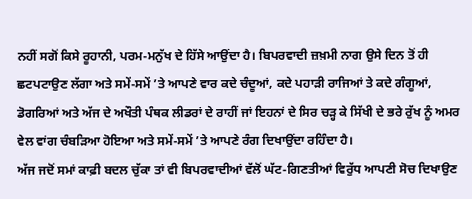ਨਹੀਂ ਸਗੋਂ ਕਿਸੇ ਰੂਹਾਨੀ, ਪਰਮ-ਮਨੁੱਖ ਦੇ ਹਿੱਸੇ ਆਉਂਦਾ ਹੈ। ਬਿਪਰਵਾਦੀ ਜ਼ਖ਼ਮੀ ਨਾਗ ਉਸੇ ਦਿਨ ਤੋਂ ਹੀ ਛਟਪਟਾਉਣ ਲੱਗਾ ਅਤੇ ਸਮੇਂ-ਸਮੇਂ ’ਤੇ ਆਪਣੇ ਵਾਰ ਕਦੇ ਚੰਦੂਆਂ, ਕਦੇ ਪਹਾੜੀ ਰਾਜਿਆਂ ਤੇ ਕਦੇ ਗੰਗੂਆਂ, ਡੋਗਰਿਆਂ ਅਤੇ ਅੱਜ ਦੇ ਅਖੌਤੀ ਪੰਥਕ ਲੀਡਰਾਂ ਦੇ ਰਾਹੀਂ ਜਾਂ ਇਹਨਾਂ ਦੇ ਸਿਰ ਚੜ੍ਹ ਕੇ ਸਿੱਖੀ ਦੇ ਭਰੇ ਰੁੱਖ ਨੂੰ ਅਮਰ ਵੇਲ ਵਾਂਗ ਚੰਬੜਿਆ ਹੋਇਆ ਅਤੇ ਸਮੇਂ-ਸਮੇਂ ’ਤੇ ਆਪਣੇ ਰੰਗ ਦਿਖਾਉਂਦਾ ਰਹਿੰਦਾ ਹੈ।
ਅੱਜ ਜਦੋਂ ਸਮਾਂ ਕਾਫ਼ੀ ਬਦਲ ਚੁੱਕਾ ਤਾਂ ਵੀ ਬਿਪਰਵਾਦੀਆਂ ਵੱਲੋਂ ਘੱਟ-ਗਿਣਤੀਆਂ ਵਿਰੁੱਧ ਆਪਣੀ ਸੋਚ ਦਿਖਾਉਣ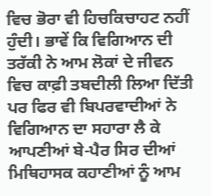ਵਿਚ ਭੋਰਾ ਵੀ ਹਿਚਕਿਚਾਹਟ ਨਹੀਂ ਹੁੰਦੀ। ਭਾਵੇਂ ਕਿ ਵਿਗਿਆਨ ਦੀ ਤਰੱਕੀ ਨੇ ਆਮ ਲੋਕਾਂ ਦੇ ਜੀਵਨ ਵਿਚ ਕਾਫ਼ੀ ਤਬਦੀਲੀ ਲਿਆ ਦਿੱਤੀ ਪਰ ਫਿਰ ਵੀ ਬਿਪਰਵਾਦੀਆਂ ਨੇ ਵਿਗਿਆਨ ਦਾ ਸਹਾਰਾ ਲੈ ਕੇ ਆਪਣੀਆਂ ਬੇ-ਪੈਰ ਸਿਰ ਦੀਆਂ ਮਿਥਿਹਾਸਕ ਕਹਾਣੀਆਂ ਨੂੰ ਆਮ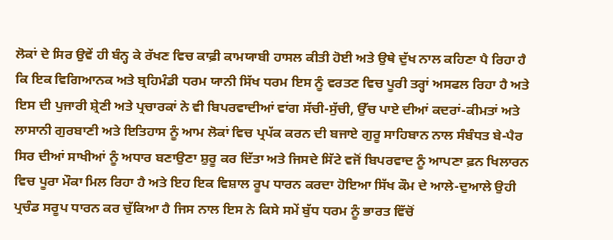ਲੋਕਾਂ ਦੇ ਸਿਰ ਉਵੇਂ ਹੀ ਬੰਨ੍ਹ ਕੇ ਰੱਖਣ ਵਿਚ ਕਾਫ਼ੀ ਕਾਮਯਾਬੀ ਹਾਸਲ ਕੀਤੀ ਹੋਈ ਅਤੇ ਉਥੇ ਦੁੱਖ ਨਾਲ ਕਹਿਣਾ ਪੈ ਰਿਹਾ ਹੈ ਕਿ ਇਕ ਵਿਗਿਆਨਕ ਅਤੇ ਬ੍ਰਹਿਮੰਡੀ ਧਰਮ ਯਾਨੀ ਸਿੱਖ ਧਰਮ ਇਸ ਨੂੰ ਵਰਤਣ ਵਿਚ ਪੂਰੀ ਤਰ੍ਹਾਂ ਅਸਫਲ ਰਿਹਾ ਹੈ ਅਤੇ ਇਸ ਦੀ ਪੁਜਾਰੀ ਸ਼੍ਰੇਣੀ ਅਤੇ ਪ੍ਰਚਾਰਕਾਂ ਨੇ ਵੀ ਬਿਪਰਵਾਦੀਆਂ ਵਾਂਗ ਸੱਚੀ-ਸੁੱਚੀ, ਉੱਚ ਪਾਏ ਦੀਆਂ ਕਦਰਾਂ-ਕੀਮਤਾਂ ਅਤੇ ਲਾਸਾਨੀ ਗੁਰਬਾਣੀ ਅਤੇ ਇਤਿਹਾਸ ਨੂੰ ਆਮ ਲੋਕਾਂ ਵਿਚ ਪ੍ਰਪੱਕ ਕਰਨ ਦੀ ਬਜਾਏ ਗੁਰੂ ਸਾਹਿਬਾਨ ਨਾਲ ਸੰਬੰਧਤ ਬੇ-ਪੈਰ ਸਿਰ ਦੀਆਂ ਸਾਖੀਆਂ ਨੂੰ ਅਧਾਰ ਬਣਾਉਣਾ ਸ਼ੁਰੂ ਕਰ ਦਿੱਤਾ ਅਤੇ ਜਿਸਦੇ ਸਿੱਟੇ ਵਜੋਂ ਬਿਪਰਵਾਦ ਨੂੰ ਆਪਣਾ ਫ਼ਨ ਖਿਲਾਰਨ ਵਿਚ ਪੂਰਾ ਮੌਕਾ ਮਿਲ ਰਿਹਾ ਹੈ ਅਤੇ ਇਹ ਇਕ ਵਿਸ਼ਾਲ ਰੂਪ ਧਾਰਨ ਕਰਦਾ ਹੋਇਆ ਸਿੱਖ ਕੌਮ ਦੇ ਆਲੇ-ਦੁਆਲੇ ਉਹੀ ਪ੍ਰਚੰਡ ਸਰੂਪ ਧਾਰਨ ਕਰ ਚੁੱਕਿਆ ਹੈ ਜਿਸ ਨਾਲ ਇਸ ਨੇ ਕਿਸੇ ਸਮੇਂ ਬੁੱਧ ਧਰਮ ਨੂੰ ਭਾਰਤ ਵਿੱਚੋਂ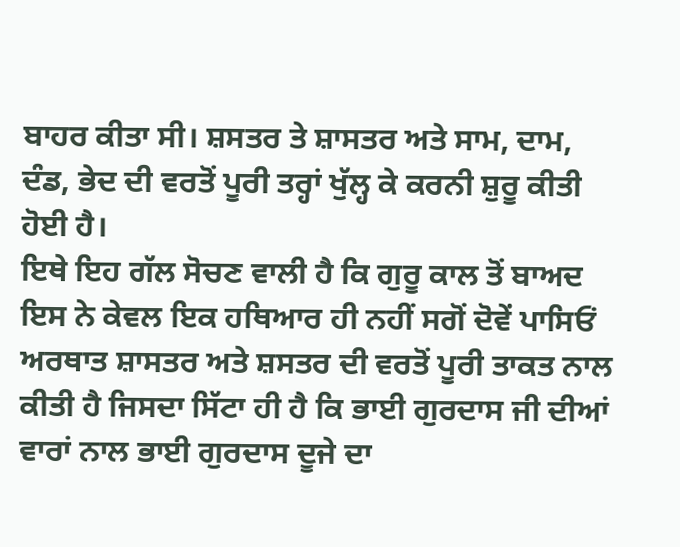ਬਾਹਰ ਕੀਤਾ ਸੀ। ਸ਼ਸਤਰ ਤੇ ਸ਼ਾਸਤਰ ਅਤੇ ਸਾਮ, ਦਾਮ, ਦੰਡ, ਭੇਦ ਦੀ ਵਰਤੋਂ ਪੂਰੀ ਤਰ੍ਹਾਂ ਖੁੱਲ੍ਹ ਕੇ ਕਰਨੀ ਸ਼ੁਰੂ ਕੀਤੀ ਹੋਈ ਹੈ।
ਇਥੇ ਇਹ ਗੱਲ ਸੋਚਣ ਵਾਲੀ ਹੈ ਕਿ ਗੁਰੂ ਕਾਲ ਤੋਂ ਬਾਅਦ ਇਸ ਨੇ ਕੇਵਲ ਇਕ ਹਥਿਆਰ ਹੀ ਨਹੀਂ ਸਗੋਂ ਦੋਵੇਂ ਪਾਸਿਓਂ ਅਰਥਾਤ ਸ਼ਾਸਤਰ ਅਤੇ ਸ਼ਸਤਰ ਦੀ ਵਰਤੋਂ ਪੂਰੀ ਤਾਕਤ ਨਾਲ ਕੀਤੀ ਹੈ ਜਿਸਦਾ ਸਿੱਟਾ ਹੀ ਹੈ ਕਿ ਭਾਈ ਗੁਰਦਾਸ ਜੀ ਦੀਆਂ ਵਾਰਾਂ ਨਾਲ ਭਾਈ ਗੁਰਦਾਸ ਦੂਜੇ ਦਾ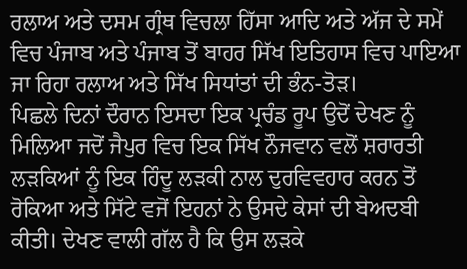ਰਲਾਅ ਅਤੇ ਦਸਮ ਗ੍ਰੰਥ ਵਿਚਲਾ ਹਿੱਸਾ ਆਦਿ ਅਤੇ ਅੱਜ ਦੇ ਸਮੇਂ ਵਿਚ ਪੰਜਾਬ ਅਤੇ ਪੰਜਾਬ ਤੋਂ ਬਾਹਰ ਸਿੱਖ ਇਤਿਹਾਸ ਵਿਚ ਪਾਇਆ ਜਾ ਰਿਹਾ ਰਲਾਅ ਅਤੇ ਸਿੱਖ ਸਿਧਾਂਤਾਂ ਦੀ ਭੰਨ-ਤੋੜ।
ਪਿਛਲੇ ਦਿਨਾਂ ਦੌਰਾਨ ਇਸਦਾ ਇਕ ਪ੍ਰਚੰਡ ਰੂਪ ਉਦੋਂ ਦੇਖਣ ਨੂੰ ਮਿਲਿਆ ਜਦੋਂ ਜੈਪੁਰ ਵਿਚ ਇਕ ਸਿੱਖ ਨੌਜਵਾਨ ਵਲੋਂ ਸ਼ਰਾਰਤੀ ਲੜਕਿਆਂ ਨੂੰ ਇਕ ਹਿੰਦੂ ਲੜਕੀ ਨਾਲ ਦੁਰਵਿਵਹਾਰ ਕਰਨ ਤੋਂ ਰੋਕਿਆ ਅਤੇ ਸਿੱਟੇ ਵਜੋਂ ਇਹਨਾਂ ਨੇ ਉਸਦੇ ਕੇਸਾਂ ਦੀ ਬੇਅਦਬੀ ਕੀਤੀ। ਦੇਖਣ ਵਾਲੀ ਗੱਲ ਹੈ ਕਿ ਉਸ ਲੜਕੇ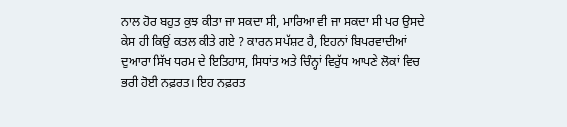ਨਾਲ ਹੋਰ ਬਹੁਤ ਕੁਝ ਕੀਤਾ ਜਾ ਸਕਦਾ ਸੀ, ਮਾਰਿਆ ਵੀ ਜਾ ਸਕਦਾ ਸੀ ਪਰ ਉਸਦੇ ਕੇਸ ਹੀ ਕਿਉਂ ਕਤਲ ਕੀਤੇ ਗਏ ? ਕਾਰਨ ਸਪੱਸ਼ਟ ਹੈ, ਇਹਨਾਂ ਬਿਪਰਵਾਦੀਆਂ ਦੁਆਰਾ ਸਿੱਖ ਧਰਮ ਦੇ ਇਤਿਹਾਸ, ਸਿਧਾਂਤ ਅਤੇ ਚਿੰਨ੍ਹਾਂ ਵਿਰੁੱਧ ਆਪਣੇ ਲੋਕਾਂ ਵਿਚ ਭਰੀ ਹੋਈ ਨਫ਼ਰਤ। ਇਹ ਨਫ਼ਰਤ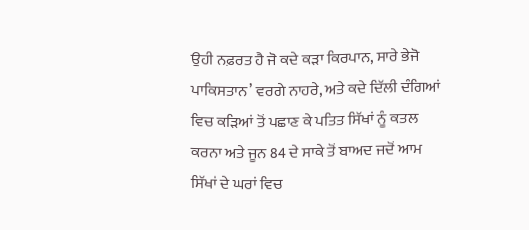ਉਹੀ ਨਫ਼ਰਤ ਹੈ ਜੋ ਕਦੇ ਕੜਾ ਕਿਰਪਾਨ, ਸਾਰੇ ਭੇਜੋ ਪਾਕਿਸਤਾਨ’ ਵਰਗੇ ਨਾਹਰੇ, ਅਤੇ ਕਦੇ ਦਿੱਲੀ ਦੰਗਿਆਂ ਵਿਚ ਕੜਿਆਂ ਤੋਂ ਪਛਾਣ ਕੇ ਪਤਿਤ ਸਿੱਖਾਂ ਨੂੰ ਕਤਲ ਕਰਨਾ ਅਤੇ ਜੂਨ 84 ਦੇ ਸਾਕੇ ਤੋਂ ਬਾਅਦ ਜਦੋਂ ਆਮ ਸਿੱਖਾਂ ਦੇ ਘਰਾਂ ਵਿਚ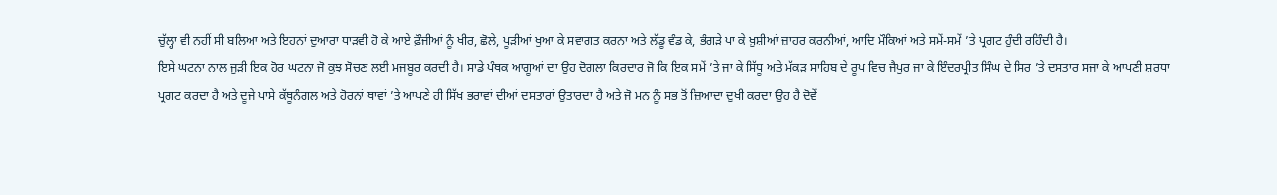ਚੁੱਲ੍ਹਾ ਵੀ ਨਹੀਂ ਸੀ ਬਲਿਆ ਅਤੇ ਇਹਨਾਂ ਦੁਆਰਾ ਧਾੜਵੀ ਹੋ ਕੇ ਆਏ ਫ਼ੌਜੀਆਂ ਨੂੰ ਖੀਰ, ਛੋਲੇ, ਪੂੜੀਆਂ ਖੁਆ ਕੇ ਸਵਾਗਤ ਕਰਨਾ ਅਤੇ ਲੱਡੂ ਵੰਡ ਕੇ, ਭੰਗੜੇ ਪਾ ਕੇ ਖ਼ੁਸ਼ੀਆਂ ਜ਼ਾਹਰ ਕਰਨੀਆਂ, ਆਦਿ ਮੌਕਿਆਂ ਅਤੇ ਸਮੇਂ-ਸਮੇਂ ’ਤੇ ਪ੍ਰਗਟ ਹੁੰਦੀ ਰਹਿੰਦੀ ਹੈ।
ਇਸੇ ਘਟਨਾ ਨਾਲ ਜੁੜੀ ਇਕ ਹੋਰ ਘਟਨਾ ਜੋ ਕੁਝ ਸੋਚਣ ਲਈ ਮਜਬੂਰ ਕਰਦੀ ਹੈ। ਸਾਡੇ ਪੰਥਕ ਆਗੂਆਂ ਦਾ ਉਹ ਦੋਗਲਾ ਕਿਰਦਾਰ ਜੋ ਕਿ ਇਕ ਸਮੇਂ ’ਤੇ ਜਾ ਕੇ ਸਿੱਧੂ ਅਤੇ ਮੱਕੜ ਸਾਹਿਬ ਦੇ ਰੂਪ ਵਿਚ ਜੈਪੁਰ ਜਾ ਕੇ ਇੰਦਰਪ੍ਰੀਤ ਸਿੰਘ ਦੇ ਸਿਰ ’ਤੇ ਦਸਤਾਰ ਸਜਾ ਕੇ ਆਪਣੀ ਸ਼ਰਧਾ ਪ੍ਰਗਟ ਕਰਦਾ ਹੈ ਅਤੇ ਦੂਜੇ ਪਾਸੇ ਕੱਥੂਨੰਗਲ ਅਤੇ ਹੋਰਨਾਂ ਥਾਵਾਂ ’ਤੇ ਆਪਣੇ ਹੀ ਸਿੱਖ ਭਰਾਵਾਂ ਦੀਆਂ ਦਸਤਾਰਾਂ ਉਤਾਰਦਾ ਹੈ ਅਤੇ ਜੋ ਮਨ ਨੂੰ ਸਭ ਤੋਂ ਜ਼ਿਆਦਾ ਦੁਖੀ ਕਰਦਾ ਉਹ ਹੈ ਦੋਵੇਂ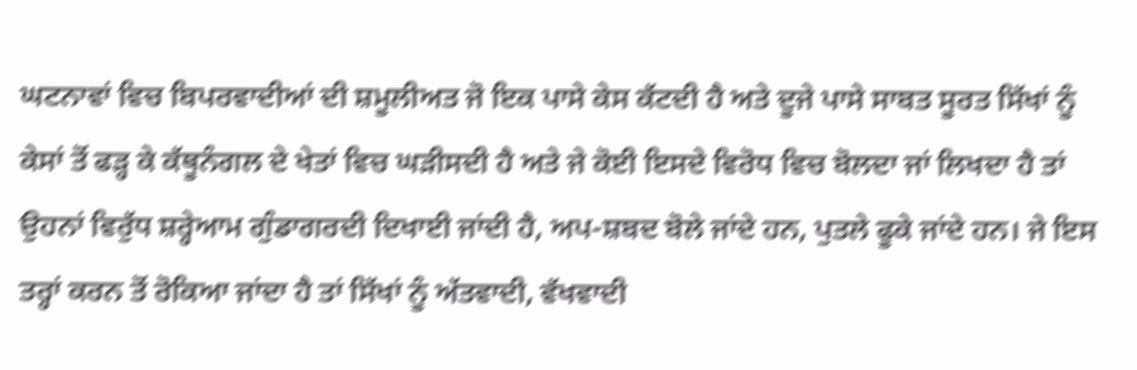ਘਟਨਾਵਾਂ ਵਿਚ ਬਿਪਰਵਾਦੀਆਂ ਦੀ ਸ਼ਮੂਲੀਅਤ ਜੋ ਇਕ ਪਾਸੇ ਕੇਸ ਕੱਟਦੀ ਹੈ ਅਤੇ ਦੂਜੇ ਪਾਸੇ ਸਾਬਤ ਸੂਰਤ ਸਿੱਖਾਂ ਨੂੰ ਕੇਸਾਂ ਤੋਂ ਫੜ੍ਹ ਕੇ ਕੱਥੂਨੰਗਲ ਦੇ ਖੇਤਾਂ ਵਿਚ ਘੜੀਸਦੀ ਹੈ ਅਤੇ ਜੇ ਕੋਈ ਇਸਦੇ ਵਿਰੋਧ ਵਿਚ ਬੋਲਦਾ ਜਾਂ ਲਿਖਦਾ ਹੈ ਤਾਂ ਉਹਨਾਂ ਵਿਰੁੱਧ ਸ਼ਰ੍ਹੇਆਮ ਗੁੰਡਾਗਰਦੀ ਦਿਖਾਈ ਜਾਂਦੀ ਹੈ, ਅਪ-ਸ਼ਬਦ ਬੋਲੇ ਜਾਂਦੇ ਹਨ, ਪੁਤਲੇ ਫੂਕੇ ਜਾਂਦੇ ਹਨ। ਜੇ ਇਸ ਤਰ੍ਹਾਂ ਕਰਨ ਤੋਂ ਰੋਕਿਆ ਜਾਂਦਾ ਹੈ ਤਾਂ ਸਿੱਖਾਂ ਨੂੰ ਅੱਤਵਾਦੀ, ਵੱਖਵਾਦੀ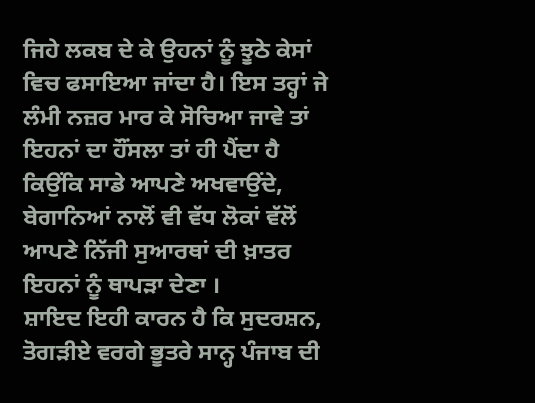ਜਿਹੇ ਲਕਬ ਦੇ ਕੇ ਉਹਨਾਂ ਨੂੰ ਝੂਠੇ ਕੇਸਾਂ ਵਿਚ ਫਸਾਇਆ ਜਾਂਦਾ ਹੈ। ਇਸ ਤਰ੍ਹਾਂ ਜੇ ਲੰਮੀ ਨਜ਼ਰ ਮਾਰ ਕੇ ਸੋਚਿਆ ਜਾਵੇ ਤਾਂ ਇਹਨਾਂ ਦਾ ਹੌਂਸਲਾ ਤਾਂ ਹੀ ਪੈਂਦਾ ਹੈ ਕਿਉਂਕਿ ਸਾਡੇ ਆਪਣੇ ਅਖਵਾਉਂਦੇ, ਬੇਗਾਨਿਆਂ ਨਾਲੋਂ ਵੀ ਵੱਧ ਲੋਕਾਂ ਵੱਲੋਂ ਆਪਣੇ ਨਿੱਜੀ ਸੁਆਰਥਾਂ ਦੀ ਖ਼ਾਤਰ ਇਹਨਾਂ ਨੂੰ ਥਾਪੜਾ ਦੇਣਾ ।
ਸ਼ਾਇਦ ਇਹੀ ਕਾਰਨ ਹੈ ਕਿ ਸੁਦਰਸ਼ਨ, ਤੋਗੜੀਏ ਵਰਗੇ ਭੂਤਰੇ ਸਾਨ੍ਹ ਪੰਜਾਬ ਦੀ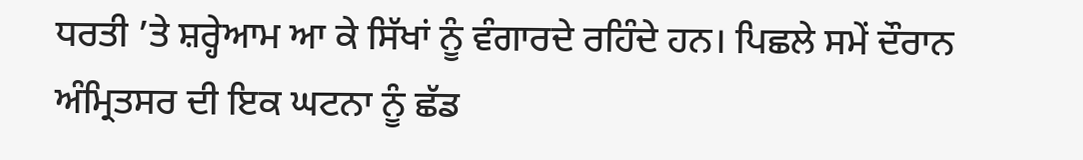ਧਰਤੀ ’ਤੇ ਸ਼ਰ੍ਹੇਆਮ ਆ ਕੇ ਸਿੱਖਾਂ ਨੂੰ ਵੰਗਾਰਦੇ ਰਹਿੰਦੇ ਹਨ। ਪਿਛਲੇ ਸਮੇਂ ਦੌਰਾਨ ਅੰਮ੍ਰਿਤਸਰ ਦੀ ਇਕ ਘਟਨਾ ਨੂੰ ਛੱਡ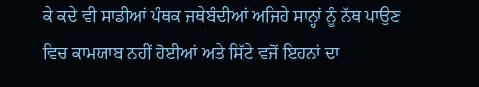ਕੇ ਕਦੇ ਵੀ ਸਾਡੀਆਂ ਪੰਥਕ ਜਥੇਬੰਦੀਆਂ ਅਜਿਹੇ ਸਾਨ੍ਹਾਂ ਨੂੰ ਨੱਥ ਪਾਉਣ ਵਿਚ ਕਾਮਯਾਬ ਨਹੀਂ ਹੋਈਆਂ ਅਤੇ ਸਿੱਟੇ ਵਜੋਂ ਇਹਨਾਂ ਦਾ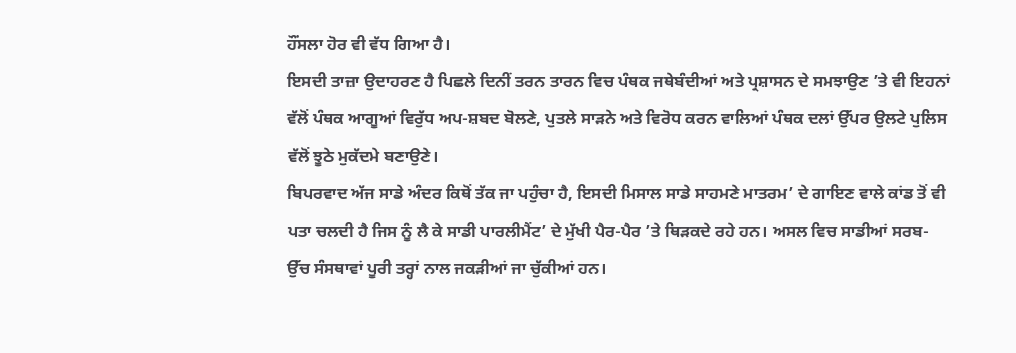ਹੌਂਸਲਾ ਹੋਰ ਵੀ ਵੱਧ ਗਿਆ ਹੈ।
ਇਸਦੀ ਤਾਜ਼ਾ ਉਦਾਹਰਣ ਹੈ ਪਿਛਲੇ ਦਿਨੀਂ ਤਰਨ ਤਾਰਨ ਵਿਚ ਪੰਥਕ ਜਥੇਬੰਦੀਆਂ ਅਤੇ ਪ੍ਰਸ਼ਾਸਨ ਦੇ ਸਮਝਾਉਣ ’ਤੇ ਵੀ ਇਹਨਾਂ ਵੱਲੋਂ ਪੰਥਕ ਆਗੂਆਂ ਵਿਰੁੱਧ ਅਪ-ਸ਼ਬਦ ਬੋਲਣੇ, ਪੁਤਲੇ ਸਾੜਨੇ ਅਤੇ ਵਿਰੋਧ ਕਰਨ ਵਾਲਿਆਂ ਪੰਥਕ ਦਲਾਂ ਉੱਪਰ ਉਲਟੇ ਪੁਲਿਸ ਵੱਲੋਂ ਝੂਠੇ ਮੁਕੱਦਮੇ ਬਣਾਉਣੇ।
ਬਿਪਰਵਾਦ ਅੱਜ ਸਾਡੇ ਅੰਦਰ ਕਿਥੋਂ ਤੱਕ ਜਾ ਪਹੁੰਚਾ ਹੈ, ਇਸਦੀ ਮਿਸਾਲ ਸਾਡੇ ਸਾਹਮਣੇ ਮਾਤਰਮ’ ਦੇ ਗਾਇਣ ਵਾਲੇ ਕਾਂਡ ਤੋਂ ਵੀ ਪਤਾ ਚਲਦੀ ਹੈ ਜਿਸ ਨੂੰ ਲੈ ਕੇ ਸਾਡੀ ਪਾਰਲੀਮੈਂਟ’ ਦੇ ਮੁੱਖੀ ਪੈਰ-ਪੈਰ ’ਤੇ ਥਿੜਕਦੇ ਰਹੇ ਹਨ। ਅਸਲ ਵਿਚ ਸਾਡੀਆਂ ਸਰਬ-ਉੱਚ ਸੰਸਥਾਵਾਂ ਪੂਰੀ ਤਰ੍ਹਾਂ ਨਾਲ ਜਕੜੀਆਂ ਜਾ ਚੁੱਕੀਆਂ ਹਨ।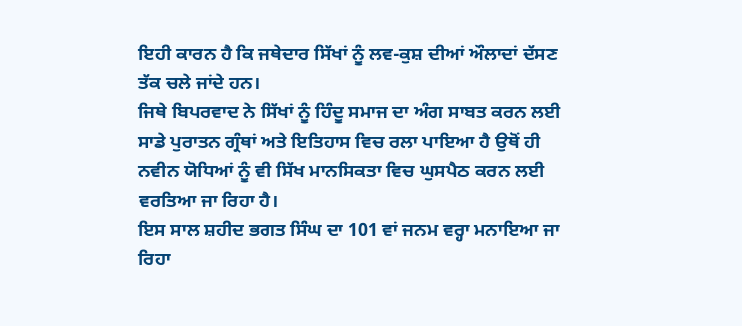ਇਹੀ ਕਾਰਨ ਹੈ ਕਿ ਜਥੇਦਾਰ ਸਿੱਖਾਂ ਨੂੰ ਲਵ-ਕੁਸ਼ ਦੀਆਂ ਔਲਾਦਾਂ ਦੱਸਣ ਤੱਕ ਚਲੇ ਜਾਂਦੇ ਹਨ।
ਜਿਥੇ ਬਿਪਰਵਾਦ ਨੇ ਸਿੱਖਾਂ ਨੂੰ ਹਿੰਦੂ ਸਮਾਜ ਦਾ ਅੰਗ ਸਾਬਤ ਕਰਨ ਲਈ ਸਾਡੇ ਪੁਰਾਤਨ ਗ੍ਰੰਥਾਂ ਅਤੇ ਇਤਿਹਾਸ ਵਿਚ ਰਲਾ ਪਾਇਆ ਹੈ ਉਥੋਂ ਹੀ ਨਵੀਨ ਯੋਧਿਆਂ ਨੂੰ ਵੀ ਸਿੱਖ ਮਾਨਸਿਕਤਾ ਵਿਚ ਘੁਸਪੈਠ ਕਰਨ ਲਈ ਵਰਤਿਆ ਜਾ ਰਿਹਾ ਹੈ।
ਇਸ ਸਾਲ ਸ਼ਹੀਦ ਭਗਤ ਸਿੰਘ ਦਾ 101 ਵਾਂ ਜਨਮ ਵਰ੍ਹਾ ਮਨਾਇਆ ਜਾ ਰਿਹਾ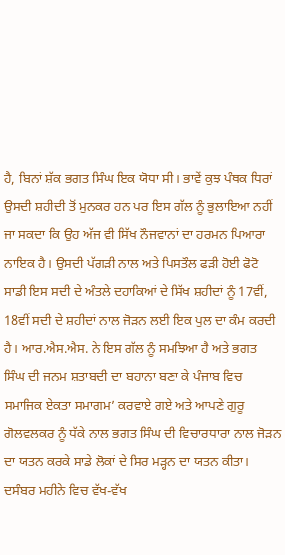ਹੈ, ਬਿਨਾਂ ਸ਼ੱਕ ਭਗਤ ਸਿੰਘ ਇਕ ਯੋਧਾ ਸੀ। ਭਾਵੇਂ ਕੁਝ ਪੰਥਕ ਧਿਰਾਂ ਉਸਦੀ ਸ਼ਹੀਦੀ ਤੋਂ ਮੁਨਕਰ ਹਨ ਪਰ ਇਸ ਗੱਲ ਨੂੰ ਭੁਲਾਇਆ ਨਹੀਂ ਜਾ ਸਕਦਾ ਕਿ ਉਹ ਅੱਜ ਵੀ ਸਿੱਖ ਨੌਜਵਾਨਾਂ ਦਾ ਹਰਮਨ ਪਿਆਰਾ ਨਾਇਕ ਹੈ। ਉਸਦੀ ਪੱਗੜੀ ਨਾਲ ਅਤੇ ਪਿਸਤੌਲ ਫੜੀ ਹੋਈ ਫੋਟੋ ਸਾਡੀ ਇਸ ਸਦੀ ਦੇ ਅੰਤਲੇ ਦਹਾਕਿਆਂ ਦੇ ਸਿੱਖ ਸ਼ਹੀਦਾਂ ਨੂੰ 17ਵੀਂ, 18ਵੀਂ ਸਦੀ ਦੇ ਸ਼ਹੀਦਾਂ ਨਾਲ ਜੋੜਨ ਲਈ ਇਕ ਪੁਲ ਦਾ ਕੰਮ ਕਰਦੀ ਹੈ। ਆਰ.ਐਸ.ਐਸ. ਨੇ ਇਸ ਗੱਲ ਨੂੰ ਸਮਝਿਆ ਹੈ ਅਤੇ ਭਗਤ ਸਿੰਘ ਦੀ ਜਨਮ ਸ਼ਤਾਬਦੀ ਦਾ ਬਹਾਨਾ ਬਣਾ ਕੇ ਪੰਜਾਬ ਵਿਚ ਸਮਾਜਿਕ ਏਕਤਾ ਸਮਾਗਮ’ ਕਰਵਾਏ ਗਏ ਅਤੇ ਆਪਣੇ ਗੁਰੂ ਗੋਲਵਲਕਰ ਨੂੰ ਧੱਕੇ ਨਾਲ ਭਗਤ ਸਿੰਘ ਦੀ ਵਿਚਾਰਧਾਰਾ ਨਾਲ ਜੋੜਨ ਦਾ ਯਤਨ ਕਰਕੇ ਸਾਡੇ ਲੋਕਾਂ ਦੇ ਸਿਰ ਮੜ੍ਹਨ ਦਾ ਯਤਨ ਕੀਤਾ। ਦਸੰਬਰ ਮਹੀਨੇ ਵਿਚ ਵੱਖ-ਵੱਖ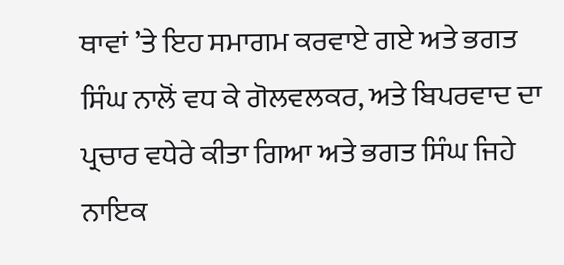ਥਾਵਾਂ ’ਤੇ ਇਹ ਸਮਾਗਮ ਕਰਵਾਏ ਗਏ ਅਤੇ ਭਗਤ ਸਿੰਘ ਨਾਲੋਂ ਵਧ ਕੇ ਗੋਲਵਲਕਰ, ਅਤੇ ਬਿਪਰਵਾਦ ਦਾ ਪ੍ਰਚਾਰ ਵਧੇਰੇ ਕੀਤਾ ਗਿਆ ਅਤੇ ਭਗਤ ਸਿੰਘ ਜਿਹੇ ਨਾਇਕ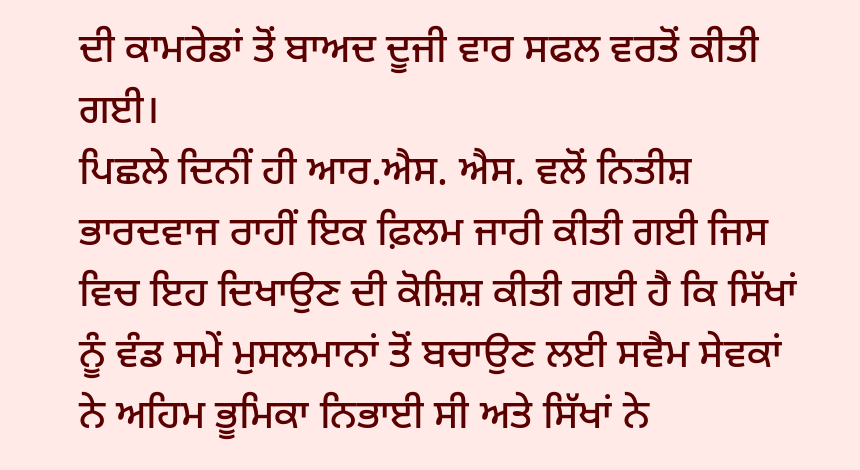ਦੀ ਕਾਮਰੇਡਾਂ ਤੋਂ ਬਾਅਦ ਦੂਜੀ ਵਾਰ ਸਫਲ ਵਰਤੋਂ ਕੀਤੀ ਗਈ।
ਪਿਛਲੇ ਦਿਨੀਂ ਹੀ ਆਰ.ਐਸ. ਐਸ. ਵਲੋਂ ਨਿਤੀਸ਼ ਭਾਰਦਵਾਜ ਰਾਹੀਂ ਇਕ ਫ਼ਿਲਮ ਜਾਰੀ ਕੀਤੀ ਗਈ ਜਿਸ ਵਿਚ ਇਹ ਦਿਖਾਉਣ ਦੀ ਕੋਸ਼ਿਸ਼ ਕੀਤੀ ਗਈ ਹੈ ਕਿ ਸਿੱਖਾਂ ਨੂੰ ਵੰਡ ਸਮੇਂ ਮੁਸਲਮਾਨਾਂ ਤੋਂ ਬਚਾਉਣ ਲਈ ਸਵੈਮ ਸੇਵਕਾਂ ਨੇ ਅਹਿਮ ਭੂਮਿਕਾ ਨਿਭਾਈ ਸੀ ਅਤੇ ਸਿੱਖਾਂ ਨੇ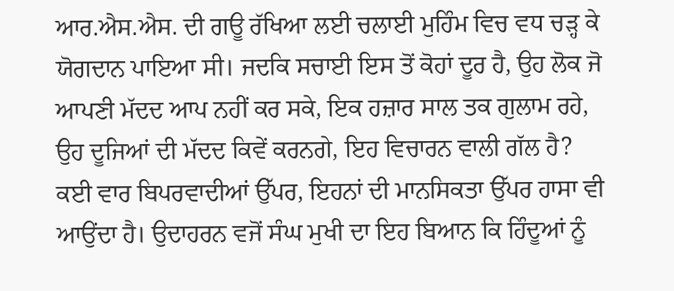ਆਰ.ਐਸ.ਐਸ. ਦੀ ਗਊ ਰੱਖਿਆ ਲਈ ਚਲਾਈ ਮੁਹਿੰਮ ਵਿਚ ਵਧ ਚੜ੍ਹ ਕੇ ਯੋਗਦਾਨ ਪਾਇਆ ਸੀ। ਜਦਕਿ ਸਚਾਈ ਇਸ ਤੋਂ ਕੋਹਾਂ ਦੂਰ ਹੈ, ਉਹ ਲੋਕ ਜੋ ਆਪਣੀ ਮੱਦਦ ਆਪ ਨਹੀਂ ਕਰ ਸਕੇ, ਇਕ ਹਜ਼ਾਰ ਸਾਲ ਤਕ ਗੁਲਾਮ ਰਹੇ, ਉਹ ਦੂਜਿਆਂ ਦੀ ਮੱਦਦ ਕਿਵੇਂ ਕਰਨਗੇ, ਇਹ ਵਿਚਾਰਨ ਵਾਲੀ ਗੱਲ ਹੈ?
ਕਈ ਵਾਰ ਬਿਪਰਵਾਦੀਆਂ ਉੱਪਰ, ਇਹਨਾਂ ਦੀ ਮਾਨਸਿਕਤਾ ਉੱਪਰ ਹਾਸਾ ਵੀ ਆਉਂਦਾ ਹੈ। ਉਦਾਹਰਨ ਵਜੋਂ ਸੰਘ ਮੁਖੀ ਦਾ ਇਹ ਬਿਆਨ ਕਿ ਹਿੰਦੂਆਂ ਨੂੰ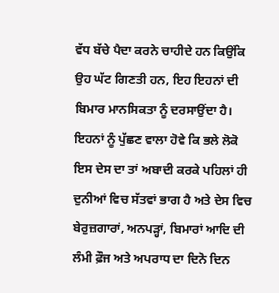ਵੱਧ ਬੱਚੇ ਪੈਦਾ ਕਰਨੇ ਚਾਹੀਦੇ ਹਨ ਕਿਉਂਕਿ ਉਹ ਘੱਟ ਗਿਣਤੀ ਹਨ, ਇਹ ਇਹਨਾਂ ਦੀ ਬਿਮਾਰ ਮਾਨਸਿਕਤਾ ਨੂੰ ਦਰਸਾਉਂਦਾ ਹੈ। ਇਹਨਾਂ ਨੂੰ ਪੁੱਛਣ ਵਾਲਾ ਹੋਵੇ ਕਿ ਭਲੇ ਲੋਕੋ ਇਸ ਦੇਸ ਦਾ ਤਾਂ ਅਬਾਦੀ ਕਰਕੇ ਪਹਿਲਾਂ ਹੀ ਦੁਨੀਆਂ ਵਿਚ ਸੱਤਵਾਂ ਭਾਗ ਹੈ ਅਤੇ ਦੇਸ ਵਿਚ ਬੇਰੁਜ਼ਗਾਰਾਂ, ਅਨਪੜ੍ਹਾਂ, ਬਿਮਾਰਾਂ ਆਦਿ ਦੀ ਲੰਮੀ ਫ਼ੌਜ ਅਤੇ ਅਪਰਾਧ ਦਾ ਦਿਨੋ ਦਿਨ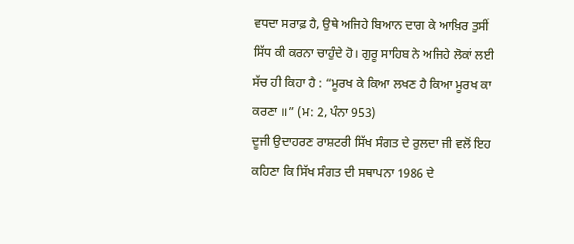ਵਧਦਾ ਸਰਾਫ਼ ਹੈ, ਉਥੇ ਅਜਿਹੇ ਬਿਆਨ ਦਾਗ ਕੇ ਆਖ਼ਿਰ ਤੁਸੀਂ ਸਿੱਧ ਕੀ ਕਰਨਾ ਚਾਹੁੰਦੇ ਹੋ। ਗੁਰੂ ਸਾਹਿਬ ਨੇ ਅਜਿਹੇ ਲੋਕਾਂ ਲਈ ਸੱਚ ਹੀ ਕਿਹਾ ਹੈ : “ਮੂਰਖ ਕੇ ਕਿਆ ਲਖਣ ਹੈ ਕਿਆ ਮੂਰਖ ਕਾ ਕਰਣਾ ॥” (ਮ: 2, ਪੰਨਾ 953)
ਦੂਜੀ ਉਦਾਹਰਣ ਰਾਸ਼ਟਰੀ ਸਿੱਖ ਸੰਗਤ ਦੇ ਰੁਲਦਾ ਜੀ ਵਲੋਂ ਇਹ ਕਹਿਣਾ ਕਿ ਸਿੱਖ ਸੰਗਤ ਦੀ ਸਥਾਪਨਾ 1986 ਦੇ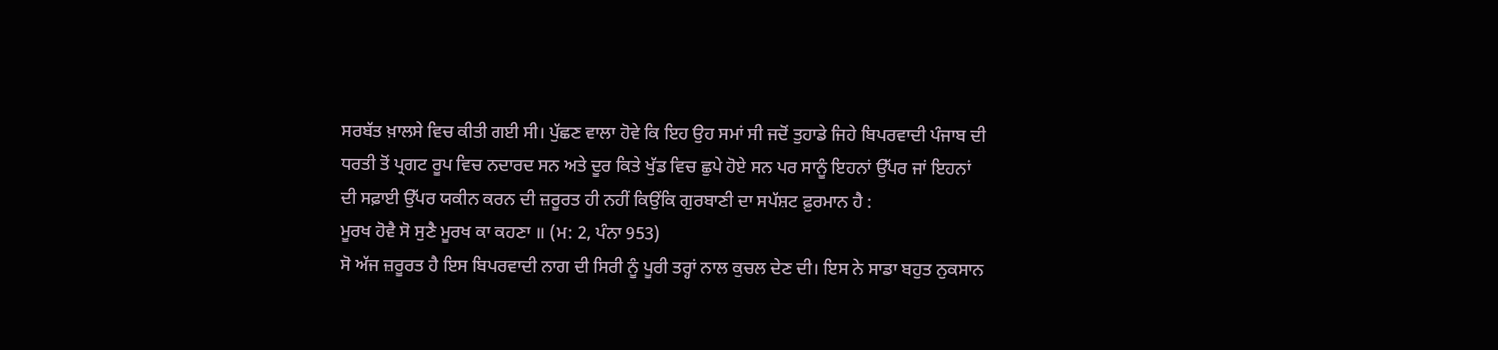ਸਰਬੱਤ ਖ਼ਾਲਸੇ ਵਿਚ ਕੀਤੀ ਗਈ ਸੀ। ਪੁੱਛਣ ਵਾਲਾ ਹੋਵੇ ਕਿ ਇਹ ਉਹ ਸਮਾਂ ਸੀ ਜਦੋਂ ਤੁਹਾਡੇ ਜਿਹੇ ਬਿਪਰਵਾਦੀ ਪੰਜਾਬ ਦੀ ਧਰਤੀ ਤੋਂ ਪ੍ਰਗਟ ਰੂਪ ਵਿਚ ਨਦਾਰਦ ਸਨ ਅਤੇ ਦੂਰ ਕਿਤੇ ਖੁੱਡ ਵਿਚ ਛੁਪੇ ਹੋਏ ਸਨ ਪਰ ਸਾਨੂੰ ਇਹਨਾਂ ਉੱਪਰ ਜਾਂ ਇਹਨਾਂ ਦੀ ਸਫ਼ਾਈ ਉੱਪਰ ਯਕੀਨ ਕਰਨ ਦੀ ਜ਼ਰੂਰਤ ਹੀ ਨਹੀਂ ਕਿਉਂਕਿ ਗੁਰਬਾਣੀ ਦਾ ਸਪੱਸ਼ਟ ਫ਼ੁਰਮਾਨ ਹੈ :
ਮੂਰਖ ਹੋਵੈ ਸੋ ਸੁਣੈ ਮੂਰਖ ਕਾ ਕਹਣਾ ॥ (ਮ: 2, ਪੰਨਾ 953)
ਸੋ ਅੱਜ ਜ਼ਰੂਰਤ ਹੈ ਇਸ ਬਿਪਰਵਾਦੀ ਨਾਗ ਦੀ ਸਿਰੀ ਨੂੰ ਪੂਰੀ ਤਰ੍ਹਾਂ ਨਾਲ ਕੁਚਲ ਦੇਣ ਦੀ। ਇਸ ਨੇ ਸਾਡਾ ਬਹੁਤ ਨੁਕਸਾਨ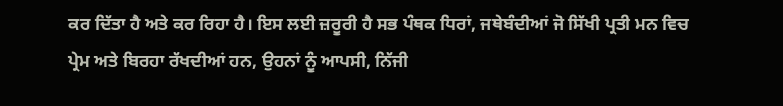ਕਰ ਦਿੱਤਾ ਹੈ ਅਤੇ ਕਰ ਰਿਹਾ ਹੈ। ਇਸ ਲਈ ਜ਼ਰੂਰੀ ਹੈ ਸਭ ਪੰਥਕ ਧਿਰਾਂ, ਜਥੇਬੰਦੀਆਂ ਜੋ ਸਿੱਖੀ ਪ੍ਰਤੀ ਮਨ ਵਿਚ ਪ੍ਰੇਮ ਅਤੇ ਬਿਰਹਾ ਰੱਖਦੀਆਂ ਹਨ, ਉਹਨਾਂ ਨੂੰ ਆਪਸੀ, ਨਿੱਜੀ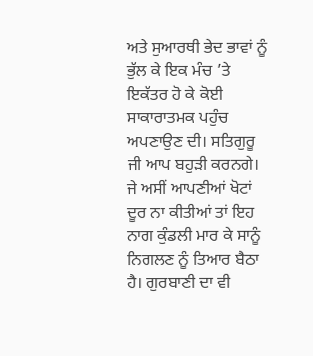ਅਤੇ ਸੁਆਰਥੀ ਭੇਦ ਭਾਵਾਂ ਨੂੰ ਭੁੱਲ ਕੇ ਇਕ ਮੰਚ ’ਤੇ ਇਕੱਤਰ ਹੋ ਕੇ ਕੋਈ ਸਾਕਾਰਾਤਮਕ ਪਹੁੰਚ ਅਪਣਾਉਣ ਦੀ। ਸਤਿਗੁਰੂ ਜੀ ਆਪ ਬਹੁੜੀ ਕਰਨਗੇ। ਜੇ ਅਸੀਂ ਆਪਣੀਆਂ ਖੋਟਾਂ ਦੂਰ ਨਾ ਕੀਤੀਆਂ ਤਾਂ ਇਹ ਨਾਗ ਕੁੰਡਲੀ ਮਾਰ ਕੇ ਸਾਨੂੰ ਨਿਗਲਣ ਨੂੰ ਤਿਆਰ ਬੈਠਾ ਹੈ। ਗੁਰਬਾਣੀ ਦਾ ਵੀ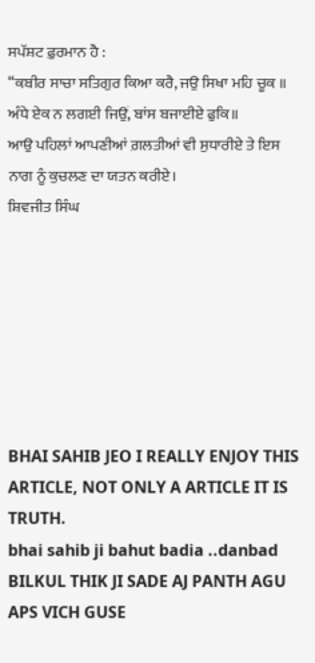ਸਪੱਸ਼ਟ ਫ਼ੁਰਮਾਨ ਹੈ :
“ਕਬੀਰ ਸਾਚਾ ਸਤਿਗੁਰ ਕਿਆ ਕਰੈ, ਜਉ ਸਿਖਾ ਮਹਿ ਚੂਕ ॥
ਅੰਧੇ ਏਕ ਨ ਲਗਈ ਜਿਉਂ, ਬਾਂਸ ਬਜਾਈਏ ਫੁਕਿ॥
ਆਉ ਪਹਿਲਾਂ ਆਪਣੀਆਂ ਗ਼ਲਤੀਆਂ ਵੀ ਸੁਧਾਰੀਏ ਤੇ ਇਸ ਨਾਗ ਨੂੰ ਕੁਚਲਣ ਦਾ ਯਤਨ ਕਰੀਏ।
ਸ਼ਿਵਜੀਤ ਸਿੰਘ







BHAI SAHIB JEO I REALLY ENJOY THIS ARTICLE, NOT ONLY A ARTICLE IT IS TRUTH.
bhai sahib ji bahut badia ..danbad BILKUL THIK JI SADE AJ PANTH AGU APS VICH GUSE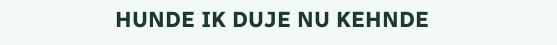HUNDE IK DUJE NU KEHNDE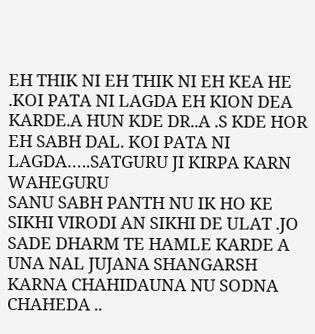EH THIK NI EH THIK NI EH KEA HE .KOI PATA NI LAGDA EH KION DEA KARDE.A HUN KDE DR..A .S KDE HOR EH SABH DAL. KOI PATA NI LAGDA…..SATGURU JI KIRPA KARN WAHEGURU
SANU SABH PANTH NU IK HO KE SIKHI VIRODI AN SIKHI DE ULAT .JO SADE DHARM TE HAMLE KARDE A UNA NAL JUJANA SHANGARSH KARNA CHAHIDAUNA NU SODNA CHAHEDA ..